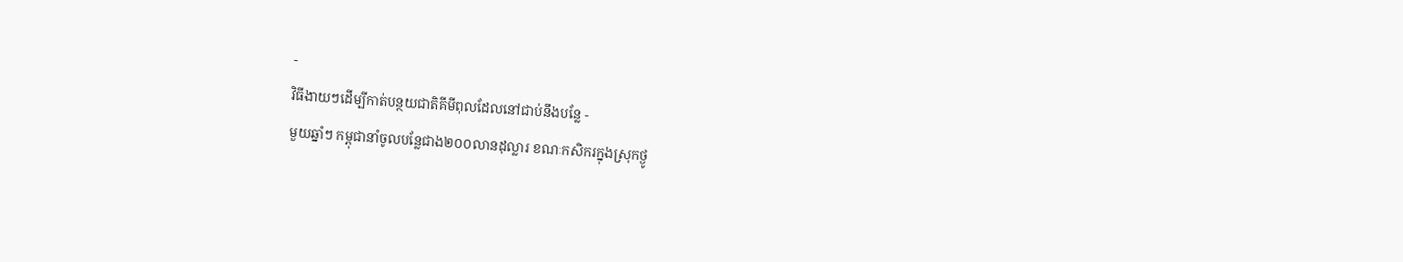-
វិធីងាយៗដើម្បីកាត់បន្ថយជាតិគីមីពុលដែលនៅជាប់នឹងបន្លែ -
មួយឆ្នាំៗ កម្ពុជានាំចូលបន្លែជាង២០០លានដុល្លារ ខណៈកសិករក្នុងស្រុកថ្ងូ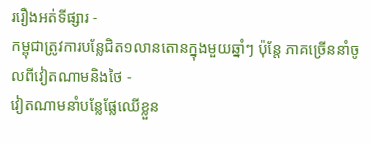ររឿងអត់ទីផ្សារ -
កម្ពុជាត្រូវការបន្លែជិត១លានតោនក្នុងមួយឆ្នាំៗ ប៉ុន្តែ ភាគច្រើននាំចូលពីវៀតណាមនិងថៃ -
វៀតណាមនាំបន្លែផ្លែឈើខ្លួន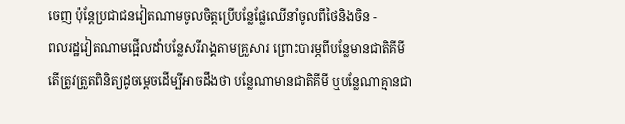ចេញ ប៉ុន្តែប្រជាជនវៀតណាមចូលចិត្តប្រើបន្លែផ្លែឈើនាំចូលពីថៃនិងចិន -
ពលរដ្ឋវៀតណាមផ្អើលដាំបន្លែសរីរាង្គតាមគ្រួសារ ព្រោះបារម្ភពីបន្លែមានជាតិគីមី
តើត្រូវត្រួតពិនិត្យដូចម្តេចដើម្បីអាចដឹងថា បន្លែណាមានជាតិគីមី ឬបន្លែណាគ្មានជា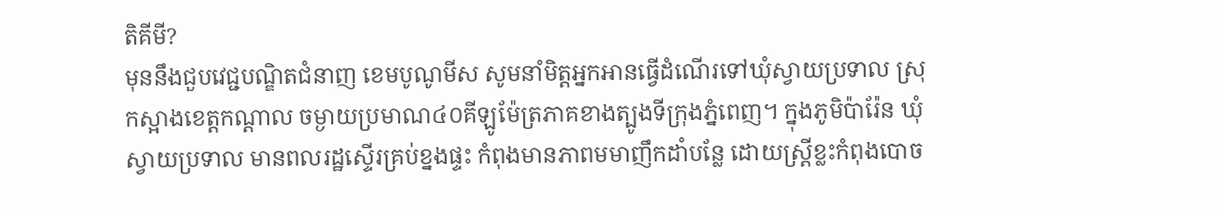តិគីមី?
មុននឹងជួបវេជ្ជបណ្ឌិតជំនាញ ខេមបូណូមីស សូមនាំមិត្តអ្នកអានធ្វើដំណើរទៅឃុំស្វាយប្រទាល ស្រុកស្អាងខេត្តកណ្តាល ចម្ងាយប្រមាណ៤០គីឡូម៉ែត្រភាគខាងត្បូងទីក្រុងភ្នំពេញ។ ក្នុងភូមិប៉ារ៉ែន ឃុំស្វាយប្រទាល មានពលរដ្ឋស្ទើរគ្រប់ខ្នងផ្ទះ កំពុងមានភាពមមាញឹកដាំបន្លែ ដោយស្រ្តីខ្លះកំពុងបោច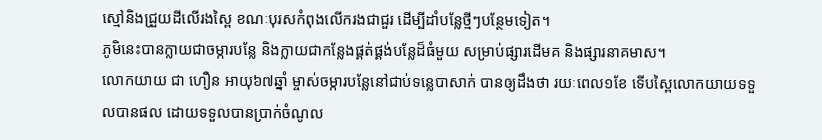ស្មៅនិងជ្រួយដីលើរងស្ពៃ ខណៈបុរសកំពុងលើករងជាជួរ ដើម្បីដាំបន្លែថ្មីៗបន្ថែមទៀត។
ភូមិនេះបានក្លាយជាចម្ការបន្លែ និងក្លាយជាកន្លែងផ្គត់ផ្គង់បន្លែដ៏ធំមួយ សម្រាប់ផ្សារដើមគ និងផ្សារនាគមាស។
លោកយាយ ជា ហឿន អាយុ៦៧ឆ្នាំ ម្ចាស់ចម្ការបន្លែនៅជាប់ទន្លេបាសាក់ បានឲ្យដឹងថា រយៈពេល១ខែ ទើបស្ពៃលោកយាយទទួលបានផល ដោយទទួលបានប្រាក់ចំណូល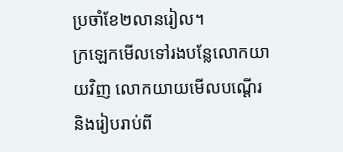ប្រចាំខែ២លានរៀល។
ក្រឡេកមើលទៅរងបន្លែលោកយាយវិញ លោកយាយមើលបណ្តើរនិងរៀបរាប់ពី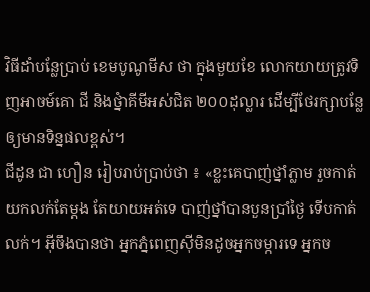វិធីដាំបន្លែប្រាប់ ខេមបូណូមីស ថា ក្នុងមួយខែ លោកយាយត្រូវទិញអាចម៍គោ ជី និងថ្នំាគីមីអស់ជិត ២០០ដុល្លារ ដើម្បីថែរក្សាបន្លែឲ្យមានទិន្នផលខ្ពស់។
ជីដូន ជា ហឿន រៀបរាប់ប្រាប់ថា ៖ «ខ្លះគេបាញ់ថ្នាំភ្លាម រួចកាត់យកលក់តែម្តង តែយាយអត់ទេ បាញ់ថ្នាំបានបួនប្រាំថ្ងៃ ទើបកាត់លក់។ អ៊ីចឹងបានថា អ្នកភ្នំពេញស៊ីមិនដូចអ្នកចម្ការទេ អ្នកច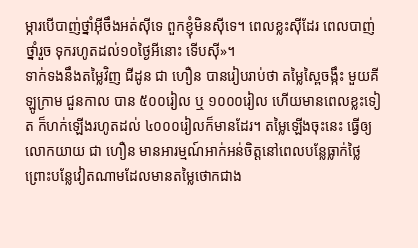ម្ការបើបាញ់ថ្នាំអ៊ីចឹងអត់ស៊ីទេ ពួកខ្ញុំមិនស៊ីទេ។ ពេលខ្លះស៊ីដែរ ពេលបាញ់ថ្នាំរួច ទុករហូតដល់១០ថ្ងៃអីនោះ ទើបស៊ី»។
ទាក់ទងនឹងតម្លៃវិញ ជីដូន ជា ហឿន បានរៀបរាប់ថា តម្លៃស្ពៃចង្កឹះ មួយគីឡូក្រាម ជួនកាល បាន ៥០០រៀល ឬ ១០០០រៀល ហើយមានពេលខ្លះទៀត ក៏ហក់ឡើងរហូតដល់ ៤០០០រៀលក៏មានដែរ។ តម្លៃឡើងចុះនេះ ធ្វើឲ្យលោកយាយ ជា ហឿន មានអារម្មណ៍អាក់អន់ចិត្តនៅពេលបន្លែធ្លាក់ថ្លៃ ព្រោះបន្លែវៀតណាមដែលមានតម្លៃថោកជាង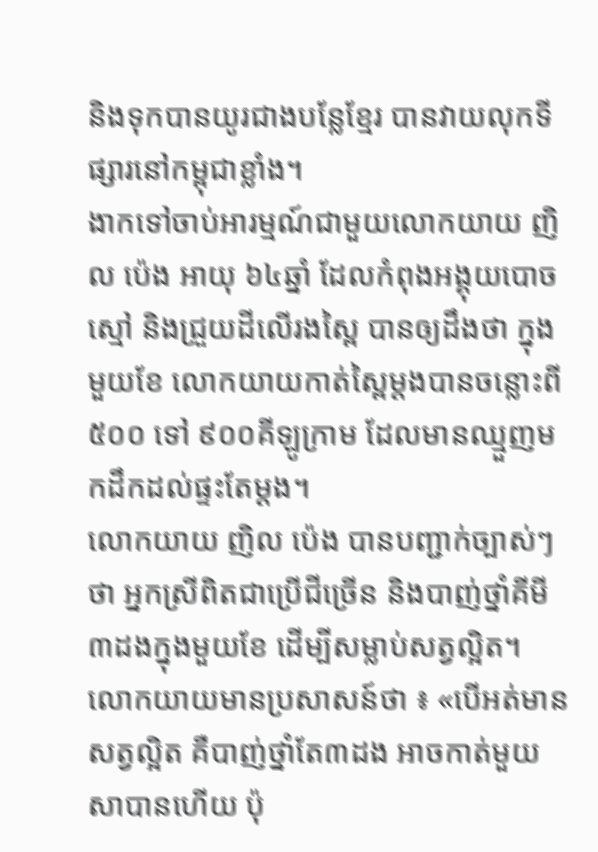និងទុកបានយូរជាងបន្លែខ្មែរ បានវាយលុកទីផ្សារនៅកម្ពុជាខ្លាំង។
ងាកទៅចាប់អារម្មណ៍ជាមួយលោកយាយ ញិល ប៉េង អាយុ ៦៤ឆ្នាំ ដែលកំពុងអង្គុយបោចស្មៅ និងជ្រួយដីលើរងស្ពៃ បានឲ្យដឹងថា ក្នុងមួយខែ លោកយាយកាត់ស្ពៃម្តងបានចន្លោះពី ៥០០ ទៅ ៩០០គីឡូក្រាម ដែលមានឈ្មួញមកដឹកដល់ផ្ទះតែម្តង។
លោកយាយ ញិល ប៉េង បានបញ្ជាក់ច្បាស់ៗថា អ្នកស្រីពិតជាប្រើជីច្រើន និងបាញ់ថ្នាំគីមី ៣ដងក្នុងមួយខែ ដើម្បីសម្លាប់សត្វល្អិត។
លោកយាយមានប្រសាសន៍ថា ៖ «បើអត់មានសត្វល្អិត គឺបាញ់ថ្នាំតែ៣ដង អាចកាត់មួយសាបានហើយ ប៉ុ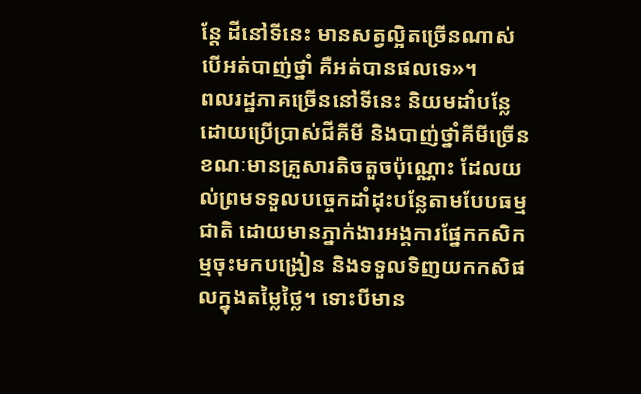ន្តែ ដីនៅទីនេះ មានសត្វល្អិតច្រើនណាស់ បើអត់បាញ់ថ្នាំ គឺអត់បានផលទេ»។
ពលរដ្ឋភាគច្រើននៅទីនេះ និយមដាំបន្លែដោយប្រើប្រាស់ជីគីមី និងបាញ់ថ្នាំគីមីច្រើន ខណៈមានគ្រួសារតិចតួចប៉ុណ្ណោះ ដែលយល់ព្រមទទួលបច្ចេកដាំដុះបន្លែតាមបែបធម្មជាតិ ដោយមានភ្នាក់ងារអង្គការផ្នែកកសិកម្មចុះមកបង្រៀន និងទទួលទិញយកកសិផលក្នុងតម្លៃថ្លៃ។ ទោះបីមាន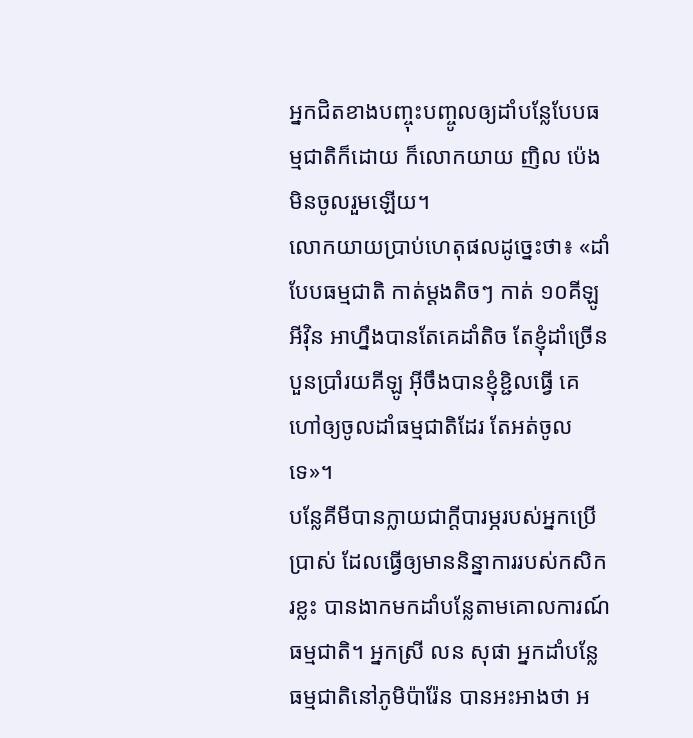អ្នកជិតខាងបញ្ចុះបញ្ចូលឲ្យដាំបន្លែបែបធម្មជាតិក៏ដោយ ក៏លោកយាយ ញិល ប៉េង មិនចូលរួមឡើយ។
លោកយាយប្រាប់ហេតុផលដូច្នេះថា៖ «ដាំបែបធម្មជាតិ កាត់ម្តងតិចៗ កាត់ ១០គីឡូអីវ៉ិន អាហ្នឹងបានតែគេដាំតិច តែខ្ញុំដាំច្រើនបួនប្រាំរយគីឡូ អ៊ីចឹងបានខ្ញុំខ្ជិលធ្វើ គេហៅឲ្យចូលដាំធម្មជាតិដែរ តែអត់ចូលទេ»។
បន្លែគីមីបានក្លាយជាក្តីបារម្ភរបស់អ្នកប្រើប្រាស់ ដែលធ្វើឲ្យមាននិន្នាការរបស់កសិករខ្លះ បានងាកមកដាំបន្លែតាមគោលការណ៍ធម្មជាតិ។ អ្នកស្រី លន សុផា អ្នកដាំបន្លែធម្មជាតិនៅភូមិប៉ារ៉ែន បានអះអាងថា អ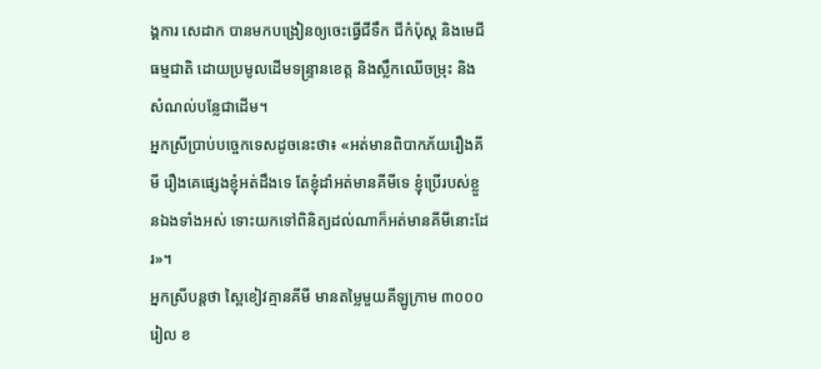ង្គការ សេដាក បានមកបង្រៀនឲ្យចេះធ្វើជីទឹក ជីកំប៉ុស្ត និងមេជីធម្មជាតិ ដោយប្រមូលដើមទន្ទ្រានខេត្ត និងស្លឹកឈើចម្រុះ និងសំណល់បន្លែជាដើម។
អ្នកស្រីប្រាប់បច្ចេកទេសដូចនេះថា៖ «អត់មានពិបាកភ័យរឿងគីមី រឿងគេផ្សេងខ្ញុំអត់ដឹងទេ តែខ្ញុំដាំអត់មានគីមីទេ ខ្ញុំប្រើរបស់ខ្លួនឯងទាំងអស់ ទោះយកទៅពិនិត្យដល់ណាក៏អត់មានគីមីនោះដែរ»។
អ្នកស្រីបន្តថា ស្ពៃខៀវគ្មានគីមី មានតម្លៃមួយគីឡូក្រាម ៣០០០រៀល ខ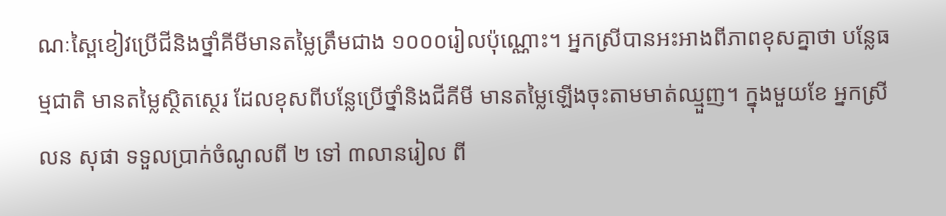ណៈស្ពៃខៀវប្រើជីនិងថ្នាំគីមីមានតម្លៃត្រឹមជាង ១០០០រៀលប៉ុណ្ណោះ។ អ្នកស្រីបានអះអាងពីភាពខុសគ្នាថា បន្លែធម្មជាតិ មានតម្លៃស្ថិតស្ថេរ ដែលខុសពីបន្លែប្រើថ្នាំនិងជីគីមី មានតម្លៃឡើងចុះតាមមាត់ឈ្មួញ។ ក្នុងមួយខែ អ្នកស្រី លន សុផា ទទួលប្រាក់ចំណូលពី ២ ទៅ ៣លានរៀល ពី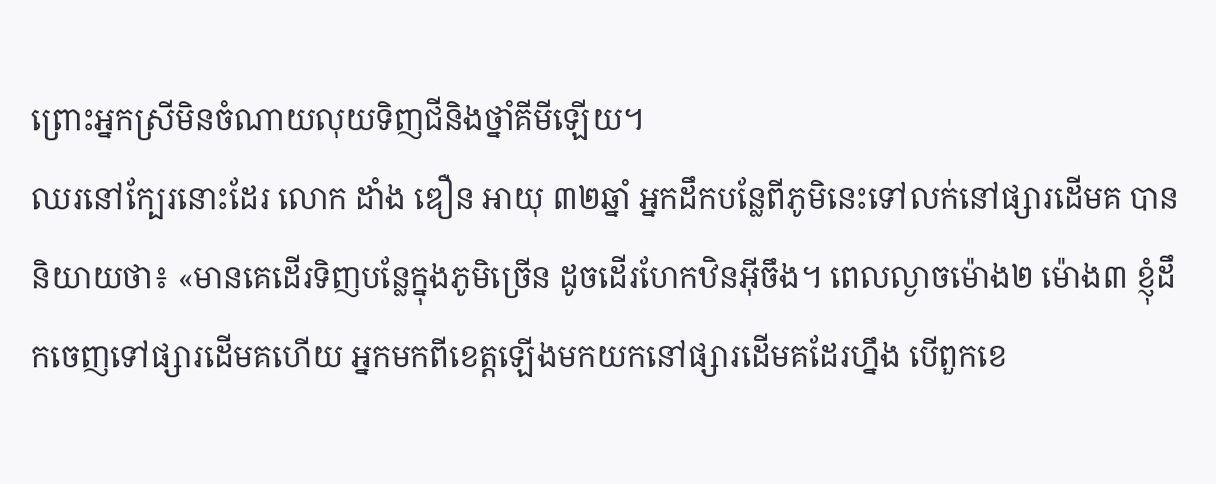ព្រោះអ្នកស្រីមិនចំណាយលុយទិញជីនិងថ្នាំគីមីឡើយ។
ឈរនៅក្បែរនោះដែរ លោក ដាំង ឌឿន អាយុ ៣២ឆ្នាំ អ្នកដឹកបន្លែពីភូមិនេះទៅលក់នៅផ្សារដើមគ បាននិយាយថា៖ «មានគេដើរទិញបន្លែក្នុងភូមិច្រើន ដូចដើរហែកឋិនអ៊ីចឹង។ ពេលល្ងាចម៉ោង២ ម៉ោង៣ ខ្ញុំដឹកចេញទៅផ្សារដើមគហើយ អ្នកមកពីខេត្តឡើងមកយកនៅផ្សារដើមគដែរហ្នឹង បើពួកខេ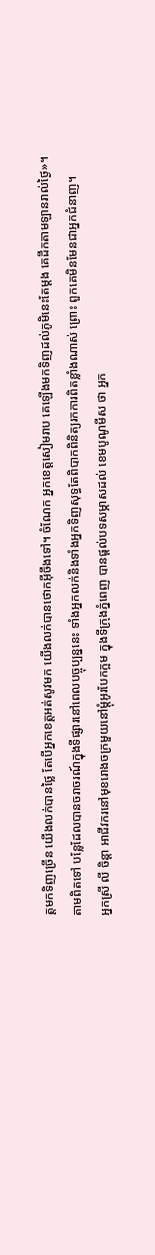ត្តមកទិញច្រើន យើងលក់បានថ្លៃ តែបើអ្នកខេត្តអត់សូវមក យើងលក់បានថោកអ៊ីចឹងទៅ។ ចំណែក អ្នកខេត្តសៀមរាប គេឡើងមកទិញដល់ភូមិនេះតែម្តង គេដឹកតាមឡានរាល់ថ្ងៃ»។
តាមពិតទៅ បន្លែដែលបានចរាចរណ៍ក្នុងទីផ្សារនៅពេលបច្ចុប្បន្ននេះ ទាំងអ្នកលក់និងទាំងអ្នកទិញសុទ្ធតែពិបាកពិនិត្យរកការពិតខ្លាំងណាស់ ព្រោះ ពួកគេមិនមែនជាអ្នកជំនាញ។
អ្នកស្រី លី ចិន្តា អាជីវករនៅមុខរោងចក្រមួយនៅម្តុំអូរបែកក្អម ក្នុងទីក្រុងភ្នំពេញ បានផ្តល់បទសម្ភាសដល់ ខេមបូណូមីស ថា អ្នក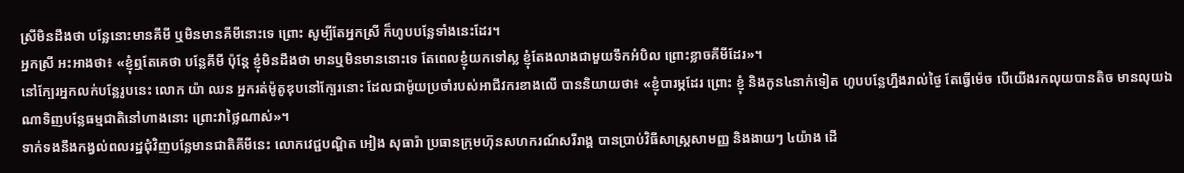ស្រីមិនដឹងថា បន្លែនោះមានគីមី ឬមិនមានគីមីនោះទេ ព្រោះ សូម្បីតែអ្នកស្រី ក៏ហូបបន្លែទាំងនេះដែរ។
អ្នកស្រី អះអាងថា៖ «ខ្ញុំឮតែគេថា បន្លែគីមី ប៉ុន្តែ ខ្ញុំមិនដឹងថា មានឬមិនមាននោះទេ តែពេលខ្ញុំយកទៅស្ល ខ្ញុំតែងលាងជាមួយទឹកអំបិល ព្រោះខ្លាចគីមីដែរ»។
នៅក្បែរអ្នកលក់បន្លែរូបនេះ លោក យ៉ា ឈន អ្នករត់ម៉ូតូឌុបនៅក្បែរនោះ ដែលជាម៉ូយប្រចាំរបស់អាជីវករខាងលើ បាននិយាយថា៖ «ខ្ញុំបារម្ភដែរ ព្រោះ ខ្ញុំ និងកូន៤នាក់ទៀត ហូបបន្លែហ្នឹងរាល់ថ្ងៃ តែធ្វើម៉េច បើយើងរកលុយបានតិច មានលុយឯណាទិញបន្លែធម្មជាតិនៅហាងនោះ ព្រោះវាថ្លៃណាស់»។
ទាក់ទងនឹងកង្វល់ពលរដ្ឋជុំវិញបន្លែមានជាតិគីមីនេះ លោកវេជ្ជបណ្ឌិត អៀង សុធារ៉ា ប្រធានក្រុមហ៊ុនសហករណ៍សរីរាង្គ បានប្រាប់វិធីសាស្រ្តសាមញ្ញ និងងាយៗ ៤យ៉ាង ដើ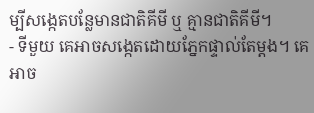ម្បីសង្កេតបន្លែមានជាតិគីមី ឬ គ្មានជាតិគីមី។
- ទីមួយ គេអាចសង្កេតដោយភ្នែកផ្ទាល់តែម្តង។ គេអាច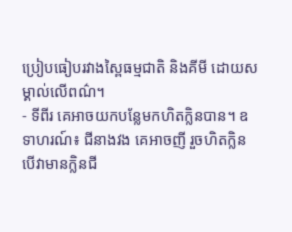ប្រៀបធៀបរវាងស្ពៃធម្មជាតិ និងគីមី ដោយសម្គាល់លើពណ៌។
- ទីពីរ គេអាចយកបន្លែមកហិតក្លិនបាន។ ឧទាហរណ៍៖ ជីនាងវង គេអាចញី រួចហិតក្លិន បើវាមានក្លិនជី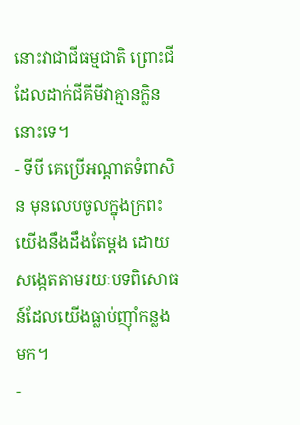នោះវាជាជីធម្មជាតិ ព្រោះជីដែលដាក់ជីគីមីវាគ្មានក្លិននោះទេ។
- ទីបី គេប្រើអណ្តាតទំពាសិន មុនលេបចូលក្នុងក្រពះ យើងនឹងដឹងតែម្តង ដោយសង្កេតតាមរយៈបទពិសោធន៍ដែលយើងធ្លាប់ញ៉ាំកន្លងមក។
-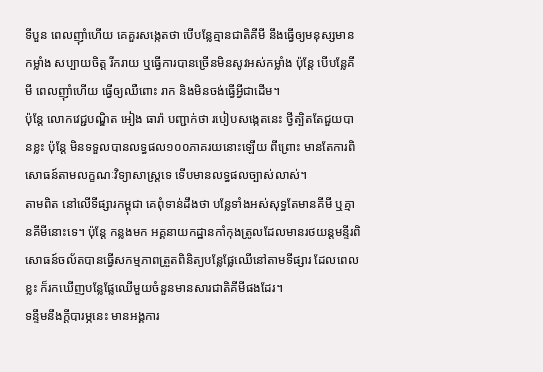ទីបួន ពេលញ៉ាំហើយ គេគួរសង្កេតថា បើបន្លែគ្មានជាតិគីមី នឹងធ្វើឲ្យមនុស្សមានកម្លាំង សប្បាយចិត្ត រីករាយ ឬធ្វើការបានច្រើនមិនសូវអស់កម្លាំង ប៉ុន្តែ បើបន្លែគីមី ពេលញ៉ាំហើយ ធ្វើឲ្យឈឺពោះ រាក និងមិនចង់ធ្វើអ្វីជាដើម។
ប៉ុន្តែ លោកវេជ្ជបណ្ឌិត អៀង ធារ៉ា បញ្ជាក់ថា របៀបសង្កេតនេះ ថ្វីត្បិតតែជួយបានខ្លះ ប៉ុន្តែ មិនទទួលបានលទ្ធផល១០០ភាគរយនោះឡើយ ពីព្រោះ មានតែការពិសោធន៍តាមលក្ខណៈវិទ្យាសាស្រ្តទេ ទើបមានលទ្ធផលច្បាស់លាស់។
តាមពិត នៅលើទីផ្សារកម្ពុជា គេពុំទាន់ដឹងថា បន្លែទាំងអស់សុទ្ធតែមានគីមី ឬគ្មានគីមីនោះទេ។ ប៉ុន្តែ កន្លងមក អគ្គនាយកដ្ឋានកាំកុងត្រូលដែលមានរថយន្តមន្ទីរពិសោធន៍ចល័តបានធ្វើសកម្មភាពត្រួតពិនិត្យបន្លែផ្លែឈើនៅតាមទីផ្សារ ដែលពេលខ្លះ ក៏រកឃើញបន្លែផ្លែឈើមួយចំនួនមានសារជាតិគីមីផងដែរ។
ទន្ទឹមនឹងក្តីបារម្ភនេះ មានអង្គការ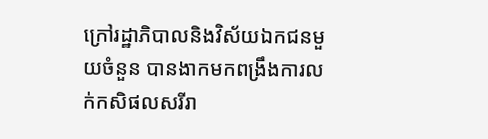ក្រៅរដ្ឋាភិបាលនិងវិស័យឯកជនមួយចំនួន បានងាកមកពង្រឹងការលក់កសិផលសរីរា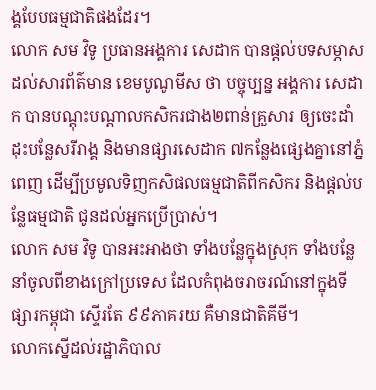ង្គបែបធម្មជាតិផងដែរ។
លោក សម វិទូ ប្រធានអង្គការ សេដាក បានផ្តល់បទសម្ភាសដល់សារព័ត៌មាន ខេមបូណូមីស ថា បច្ចុប្បន្ន អង្គការ សេដាក បានបណ្តុះបណ្តាលកសិករជាង២ពាន់គ្រួសារ ឲ្យចេះដាំដុះបន្លែសរីរាង្គ និងមានផ្សារសេដាក ៧កន្លែងផ្សេងគ្នានៅភ្នំពេញ ដើម្បីប្រមូលទិញកសិផលធម្មជាតិពីកសិករ និងផ្តល់បន្លែធម្មជាតិ ជូនដល់អ្នកប្រើប្រាស់។
លោក សម វិទូ បានអះអាងថា ទាំងបន្លែក្នុងស្រុក ទាំងបន្លែនាំចូលពីខាងក្រៅប្រទេស ដែលកំពុងចរាចរណ៍នៅក្នុងទីផ្សារកម្ពុជា ស្ទើរតែ ៩៩ភាគរយ គឺមានជាតិគីមី។
លោកស្នើដល់រដ្ឋាភិបាល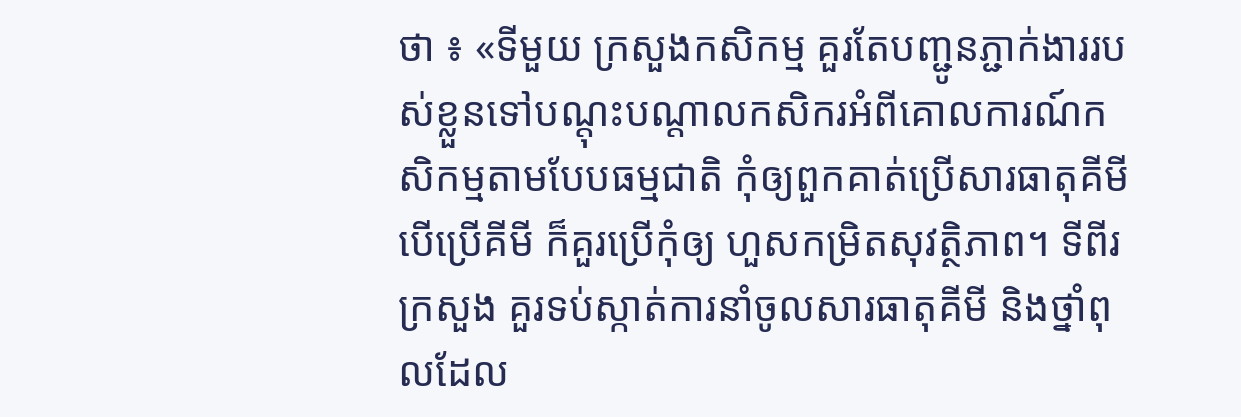ថា ៖ «ទីមួយ ក្រសួងកសិកម្ម គួរតែបញ្ជូនភ្ជាក់ងាររបស់ខ្លួនទៅបណ្តុះបណ្តាលកសិករអំពីគោលការណ៍កសិកម្មតាមបែបធម្មជាតិ កុំឲ្យពួកគាត់ប្រើសារធាតុគីមី បើប្រើគីមី ក៏គួរប្រើកុំឲ្យ ហួសកម្រិតសុវត្ថិភាព។ ទីពីរ ក្រសួង គួរទប់ស្កាត់ការនាំចូលសារធាតុគីមី និងថ្នាំពុលដែល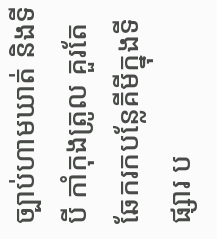ច្បាប់ហាមឃាត់ និងទីបី កាំកុងត្រូល គួរតែឆែករកបន្លែគីមីក្នុងទីផ្សារ ប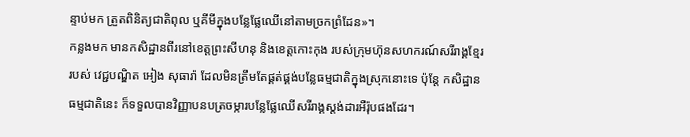ន្ទាប់មក ត្រួតពិនិត្យជាតិពុល ឬគីមីក្នុងបន្លែផ្លែឈើនៅតាមច្រកព្រំដែន»។
កន្លងមក មានកសិដ្ឋានពីរនៅខេត្តព្រះសីហនុ និងខេត្តកោះកុង របស់ក្រុមហ៊ុនសហករណ៍សរីរាង្គខ្មែររបស់ វេជ្ជបណ្ឌិត អៀង សុធារ៉ា ដែលមិនត្រឹមតែផ្គត់ផ្គង់បន្លែធម្មជាតិក្នុងស្រុកនោះទេ ប៉ុន្តែ កសិដ្ឋានធម្មជាតិនេះ ក៏ទទួលបានវិញ្ញាបនបត្រចម្ការបន្លែផ្លែឈើសរីរាង្គស្តង់ដារអឺរ៉ុបផងដែរ។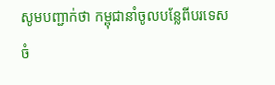សូមបញ្ជាក់ថា កម្ពុជានាំចូលបន្លែពីបរទេសចំ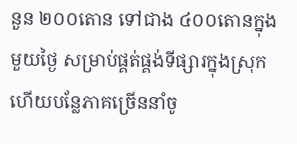នួន ២០០តោន ទៅជាង ៤០០តោនក្នុងមួយថ្ងៃ សម្រាប់ផ្គត់ផ្គង់ទីផ្សារក្នុងស្រុក ហើយបន្លែភាគច្រើននាំចូ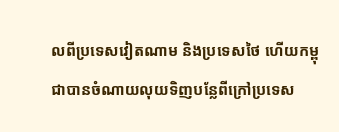លពីប្រទេសវៀតណាម និងប្រទេសថៃ ហើយកម្ពុជាបានចំណាយលុយទិញបន្លែពីក្រៅប្រទេស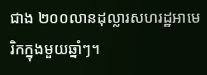ជាង ២០០លានដុល្លារសហរដ្ឋអាមេរិកក្នុងមួយឆ្នាំៗ។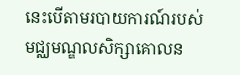នេះបើតាមរបាយការណ៍របស់មជ្ឈមណ្ឌលសិក្សាគោលន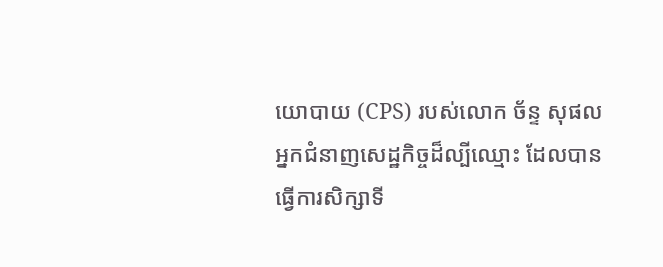យោបាយ (CPS) របស់លោក ច័ន្ទ សុផល អ្នកជំនាញសេដ្ឋកិច្ចដ៏ល្បីឈ្មោះ ដែលបានធ្វើការសិក្សាទី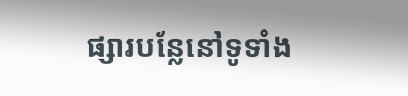ផ្សារបន្លែនៅទូទាំង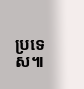ប្រទេស៕